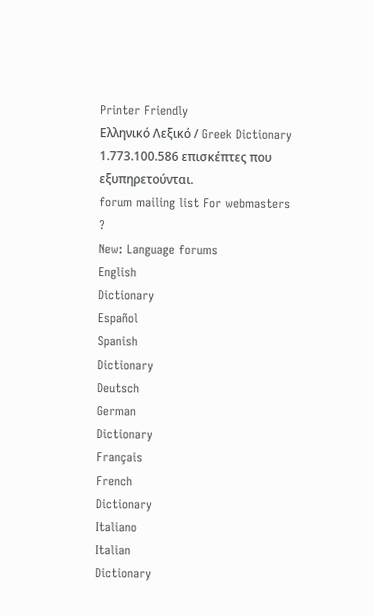Printer Friendly
Ελληνικό Λεξικό / Greek Dictionary
1.773.100.586 επισκέπτες που εξυπηρετούνται.
forum mailing list For webmasters
?
New: Language forums
English
Dictionary
Español
Spanish
Dictionary
Deutsch
German
Dictionary
Français
French
Dictionary
Italiano
Italian
Dictionary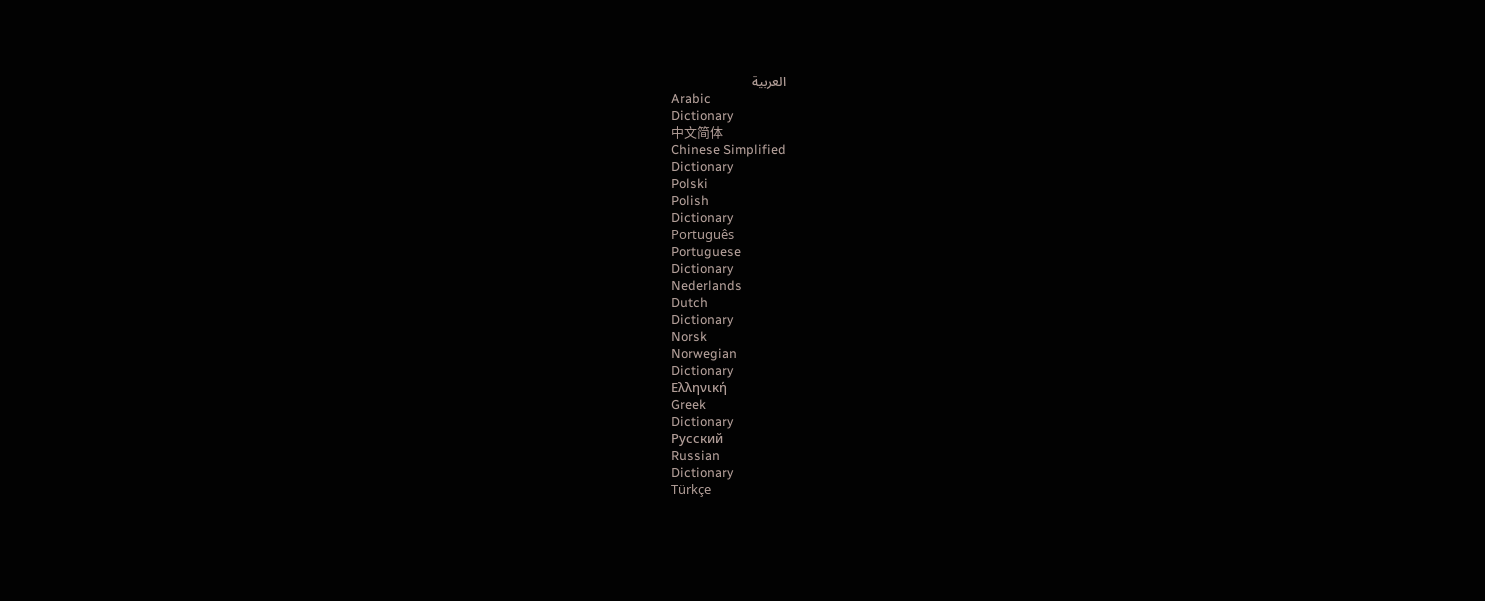العربية
Arabic
Dictionary
中文简体
Chinese Simplified
Dictionary
Polski
Polish
Dictionary
Português
Portuguese
Dictionary
Nederlands
Dutch
Dictionary
Norsk
Norwegian
Dictionary
Ελληνική
Greek
Dictionary
Русский
Russian
Dictionary
Türkçe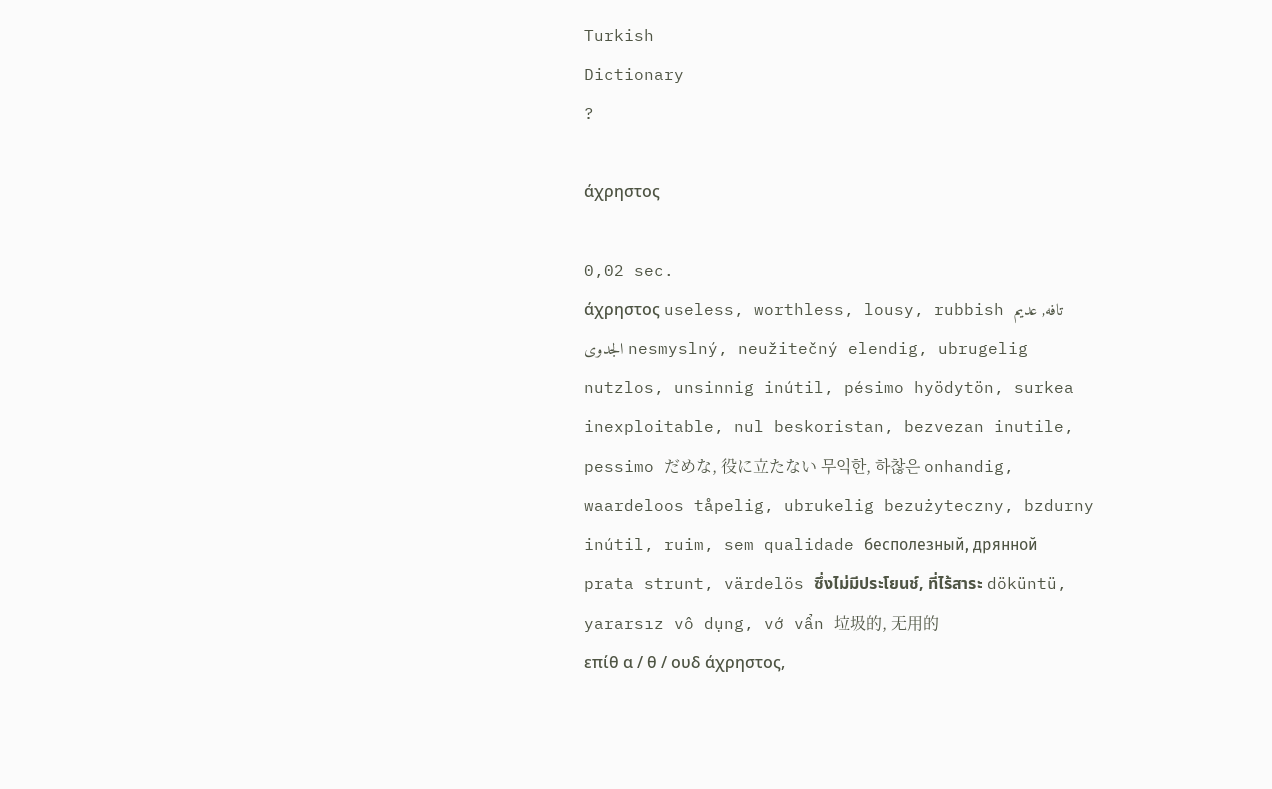Turkish
Dictionary
?

άχρηστος

0,02 sec.
άχρηστος useless, worthless, lousy, rubbish تافه, عديم الجدوى nesmyslný, neužitečný elendig, ubrugelig nutzlos, unsinnig inútil, pésimo hyödytön, surkea inexploitable, nul beskoristan, bezvezan inutile, pessimo だめな, 役に立たない 무익한, 하찮은 onhandig, waardeloos tåpelig, ubrukelig bezużyteczny, bzdurny inútil, ruim, sem qualidade бесполезный, дрянной prata strunt, värdelös ซึ่งไม่มีประโยนช์, ที่ไร้สาระ döküntü, yararsız vô dụng, vớ vẩn 垃圾的, 无用的
επίθ α / θ / ουδ άχρηστος,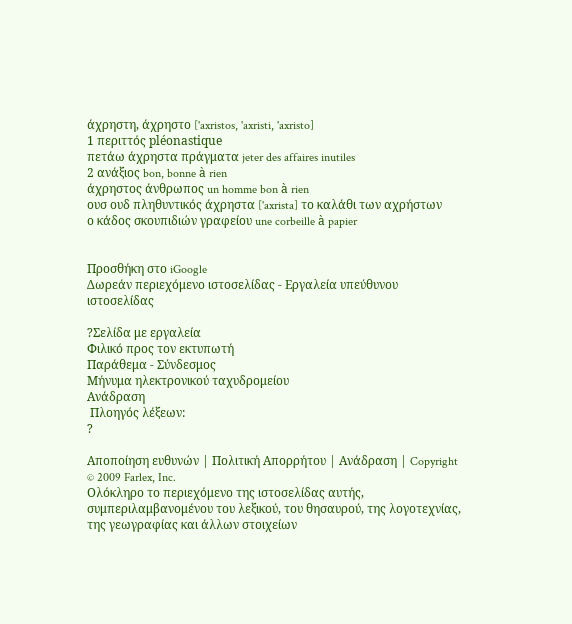άχρηστη, άχρηστο ['axristos, 'axristi, 'axristo]
1 περιττός pléonastique
πετάω άχρηστα πράγματα jeter des affaires inutiles
2 ανάξιος bon, bonne à rien
άχρηστος άνθρωπος un homme bon à rien
ουσ ουδ πληθυντικός άχρηστα ['axrista] το καλάθι των αχρήστων
ο κάδος σκουπιδιών γραφείου une corbeille à papier


Προσθήκη στο iGoogle
Δωρεάν περιεχόμενο ιστοσελίδας - Εργαλεία υπεύθυνου ιστοσελίδας

?Σελίδα με εργαλεία
Φιλικό προς τον εκτυπωτή
Παράθεμα - Σύνδεσμος
Μήνυμα ηλεκτρονικού ταχυδρομείου
Ανάδραση
 Πλοηγός λέξεων:
?

Αποποίηση ευθυνών | Πολιτική Απορρήτου | Ανάδραση | Copyright © 2009 Farlex, Inc.
Ολόκληρο το περιεχόμενο της ιστοσελίδας αυτής, συμπεριλαμβανομένου του λεξικού, του θησαυρού, της λογοτεχνίας, της γεωγραφίας και άλλων στοιχείων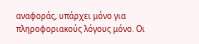αναφοράς, υπάρχει μόνο για πληροφοριακούς λόγους μόνο. Οι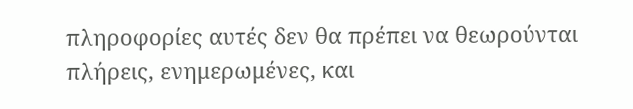πληροφορίες αυτές δεν θα πρέπει να θεωρούνται πλήρεις, ενημερωμένες, και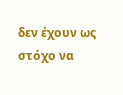δεν έχουν ως στόχο να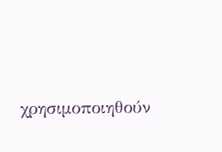χρησιμοποιηθούν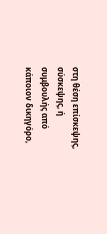στη θέση επίσκεψης, σύσκεψης, ή συμβουλής από κάποιον δικηγόρο,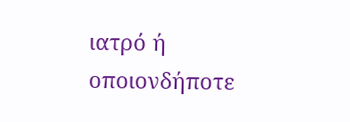ιατρό ή οποιονδήποτε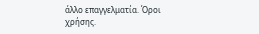άλλο επαγγελματία. Όροι χρήσης.